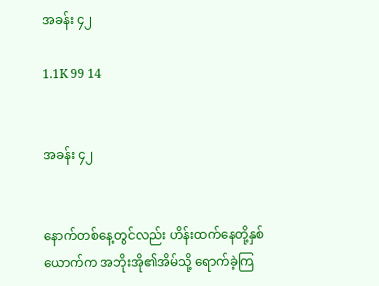အခန်း ၄၂

1.1K 99 14


အခန်း ၄၂


နောက်တစ်နေ့တွင်လည်း ဟိန်းထက်နေတို့နှစ်ယောက်က အဘိုးအို၏အိမ်သို့ ရောက်ခဲ့ကြ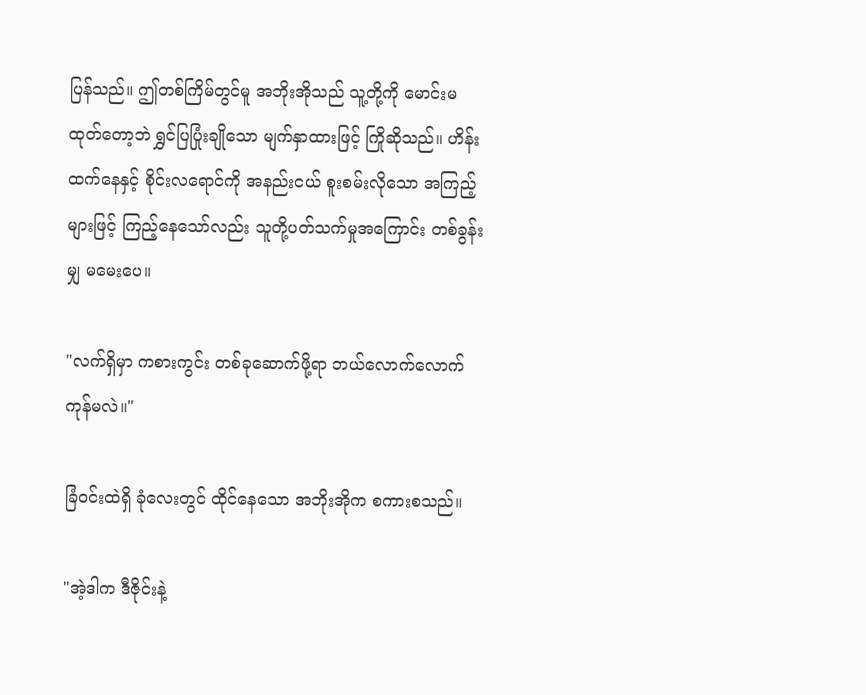ပြန်သည်။ ဤတစ်ကြိမ်တွင်မူ အဘိုးအိုသည် သူ့တို့ကို မောင်းမထုတ်တော့ဘဲ ရွှင်ပြပြုံးချိုသော မျက်နှာထားဖြင့် ကြိုဆိုသည်။ ဟိန်းထက်နေနှင့် စိုင်းလရောင်ကို အနည်းငယ် စူးစမ်းလိုသော အကြည့်များဖြင့် ကြည့်နေသော်လည်း သူတို့ပတ်သက်မှုအကြောင်း တစ်ခွန်းမျှ မမေးပေ။

"လက်ရှိမှာ ကစားကွင်း တစ်ခုဆောက်ဖို့ရာ ဘယ်လောက်လောက် ကုန်မလဲ။"

ခြံဝင်းထဲရှိ ခုံလေးတွင် ထိုင်နေသော အဘိုးအိုက စကားစသည်။

"အဲ့ဒါက ဒီဇိုင်းနဲ့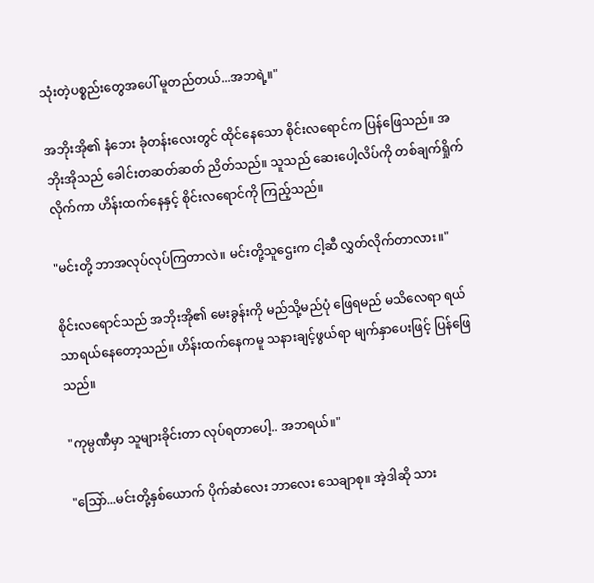သုံးတဲ့ပစ္စည်းတွေအပေါ် မူတည်တယ်...အဘရဲ့။"

အဘိုးအို၏ နံဘေး ခုံတန်းလေးတွင် ထိုင်နေသော စိုင်းလရောင်က ပြန်ဖြေသည်။ အဘိုးအိုသည် ခေါင်းတဆတ်ဆတ် ညိတ်သည်။ သူသည် ဆေးပေါ့လိပ်ကို တစ်ချက်ရှိုက်လိုက်ကာ ဟိန်းထက်နေနှင့် စိုင်းလရောင်ကို ကြည့်သည်။

"မင်းတို့ ဘာအလုပ်လုပ်ကြတာလဲ။ မင်းတို့သူဌေးက ငါ့ဆီ လွှတ်လိုက်တာလား။"

စိုင်းလရောင်သည် အဘိုးအို၏ မေးခွန်းကို မည်သို့မည်ပုံ ဖြေရမည် မသိလေရာ ရယ်သာရယ်နေတော့သည်။ ဟိန်းထက်နေကမူ သနားချင့်ဖွယ်ရာ မျက်နှာပေးဖြင့် ပြန်ဖြေသည်။

"ကုမ္ပဏီမှာ သူများခိုင်းတာ လုပ်ရတာပေါ့.. အဘရယ်။"

"သြော်...မင်းတို့နှစ်ယောက် ပိုက်ဆံလေး ဘာလေး သေချာစု။ အဲ့ဒါဆို သား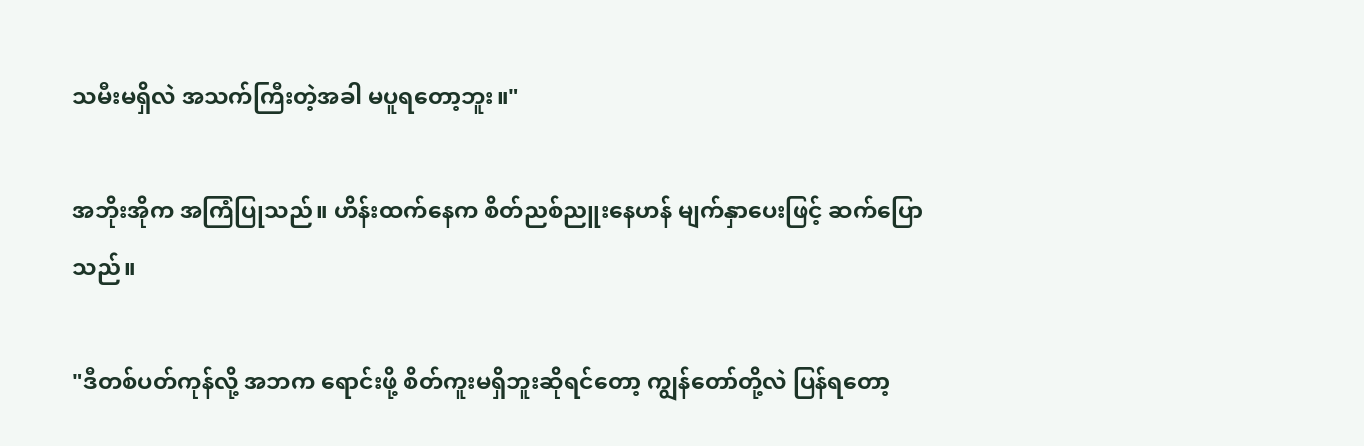သမီးမရှိလဲ အသက်ကြီးတဲ့အခါ မပူရတော့ဘူး။"

အဘိုးအိုက အကြံပြုသည်။ ဟိန်းထက်နေက စိတ်ညစ်ညူးနေဟန် မျက်နှာပေးဖြင့် ဆက်ပြောသည်။

"ဒီတစ်ပတ်ကုန်လို့ အဘက ရောင်းဖို့ စိတ်ကူးမရှိဘူးဆိုရင်တော့ ကျွန်တော်တို့လဲ ပြန်ရတော့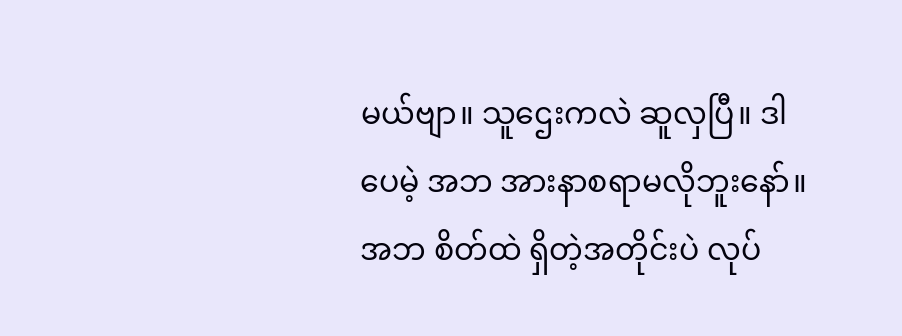မယ်ဗျာ။ သူဌေးကလဲ ဆူလှပြီ။ ဒါပေမဲ့ အဘ အားနာစရာမလိုဘူးနော်။ အဘ စိတ်ထဲ ရှိတဲ့အတိုင်းပဲ လုပ်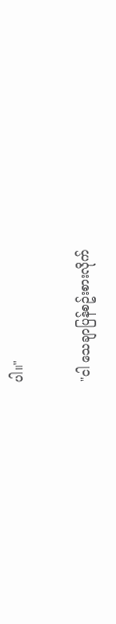ပါ။"

"ငါ သေချာပြန်စဥ်းစားလိုက်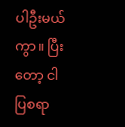ပါဦးမယ်ကွာ။ ပြီးတော့ ငါ ပြစရာ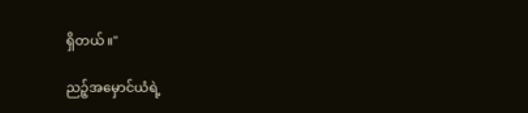ရှိတယ်။"

ညဉ့်အမှောင်ယံရဲ့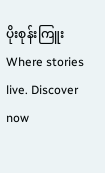ပိုးစုန်းကြူး Where stories live. Discover now